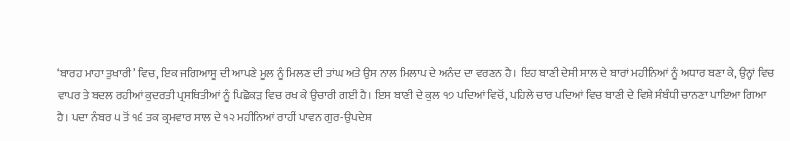‘ਬਾਰਹ ਮਾਹਾ ਤੁਖਾਰੀ’ ਵਿਚ, ਇਕ ਜਗਿਆਸੂ ਦੀ ਆਪਣੇ ਮੂਲ ਨੂੰ ਮਿਲਣ ਦੀ ਤਾਂਘ ਅਤੇ ਉਸ ਨਾਲ ਮਿਲਾਪ ਦੇ ਅਨੰਦ ਦਾ ਵਰਣਨ ਹੈ। ਇਹ ਬਾਣੀ ਦੇਸੀ ਸਾਲ ਦੇ ਬਾਰਾਂ ਮਹੀਨਿਆਂ ਨੂੰ ਅਧਾਰ ਬਣਾ ਕੇ, ਉਨ੍ਹਾਂ ਵਿਚ ਵਾਪਰ ਤੇ ਬਦਲ ਰਹੀਆਂ ਕੁਦਰਤੀ ਪ੍ਰਸਥਿਤੀਆਂ ਨੂੰ ਪਿਛੋਕੜ ਵਿਚ ਰਖ ਕੇ ਉਚਾਰੀ ਗਈ ਹੈ। ਇਸ ਬਾਣੀ ਦੇ ਕੁਲ ੧੭ ਪਦਿਆਂ ਵਿਚੋਂ, ਪਹਿਲੇ ਚਾਰ ਪਦਿਆਂ ਵਿਚ ਬਾਣੀ ਦੇ ਵਿਸ਼ੇ ਸੰਬੰਧੀ ਚਾਨਣਾ ਪਾਇਆ ਗਿਆ ਹੈ। ਪਦਾ ਨੰਬਰ ੫ ਤੋਂ ੧੬ ਤਕ ਕ੍ਰਮਵਾਰ ਸਾਲ ਦੇ ੧੨ ਮਹੀਨਿਆਂ ਰਾਹੀਂ ਪਾਵਨ ਗੁਰ-ਉਪਦੇਸ਼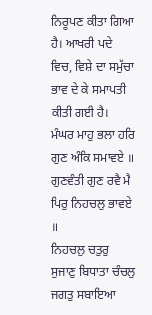ਨਿਰੂਪਣ ਕੀਤਾ ਗਿਆ ਹੈ। ਆਖਰੀ ਪਦੇ ਵਿਚ, ਵਿਸ਼ੇ ਦਾ ਸਮੁੱਚਾ ਭਾਵ ਦੇ ਕੇ ਸਮਾਪਤੀ ਕੀਤੀ ਗਈ ਹੈ।
ਮੰਘਰ ਮਾਹੁ ਭਲਾ ਹਰਿ ਗੁਣ ਅੰਕਿ ਸਮਾਵਏ ॥
ਗੁਣਵੰਤੀ ਗੁਣ ਰਵੈ ਮੈ ਪਿਰੁ ਨਿਹਚਲੁ ਭਾਵਏ ॥
ਨਿਹਚਲੁ ਚਤੁਰੁ ਸੁਜਾਣੁ ਬਿਧਾਤਾ ਚੰਚਲੁ ਜਗਤੁ ਸਬਾਇਆ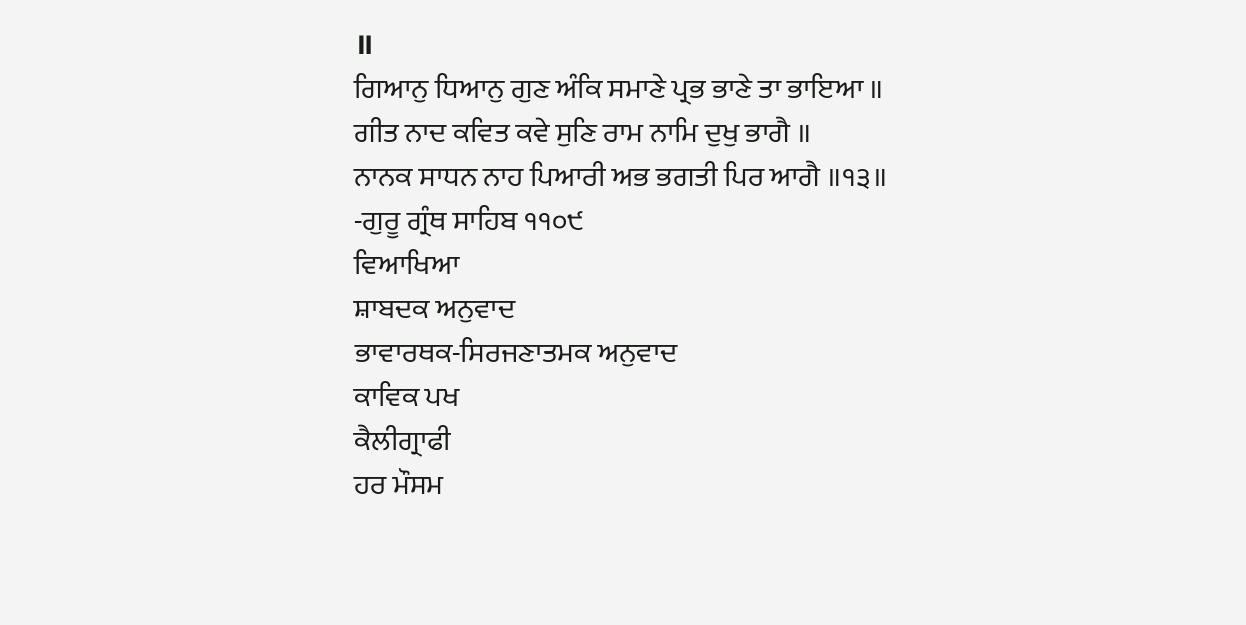॥
ਗਿਆਨੁ ਧਿਆਨੁ ਗੁਣ ਅੰਕਿ ਸਮਾਣੇ ਪ੍ਰਭ ਭਾਣੇ ਤਾ ਭਾਇਆ ॥
ਗੀਤ ਨਾਦ ਕਵਿਤ ਕਵੇ ਸੁਣਿ ਰਾਮ ਨਾਮਿ ਦੁਖੁ ਭਾਗੈ ॥
ਨਾਨਕ ਸਾਧਨ ਨਾਹ ਪਿਆਰੀ ਅਭ ਭਗਤੀ ਪਿਰ ਆਗੈ ॥੧੩॥
-ਗੁਰੂ ਗ੍ਰੰਥ ਸਾਹਿਬ ੧੧੦੯
ਵਿਆਖਿਆ
ਸ਼ਾਬਦਕ ਅਨੁਵਾਦ
ਭਾਵਾਰਥਕ-ਸਿਰਜਣਾਤਮਕ ਅਨੁਵਾਦ
ਕਾਵਿਕ ਪਖ
ਕੈਲੀਗ੍ਰਾਫੀ
ਹਰ ਮੌਸਮ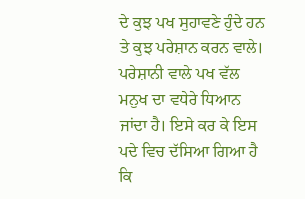ਦੇ ਕੁਝ ਪਖ ਸੁਹਾਵਣੇ ਹੁੰਦੇ ਹਨ ਤੇ ਕੁਝ ਪਰੇਸ਼ਾਨ ਕਰਨ ਵਾਲੇ। ਪਰੇਸ਼ਾਨੀ ਵਾਲੇ ਪਖ ਵੱਲ ਮਨੁਖ ਦਾ ਵਧੇਰੇ ਧਿਆਨ ਜਾਂਦਾ ਹੈ। ਇਸੇ ਕਰ ਕੇ ਇਸ ਪਦੇ ਵਿਚ ਦੱਸਿਆ ਗਿਆ ਹੈ ਕਿ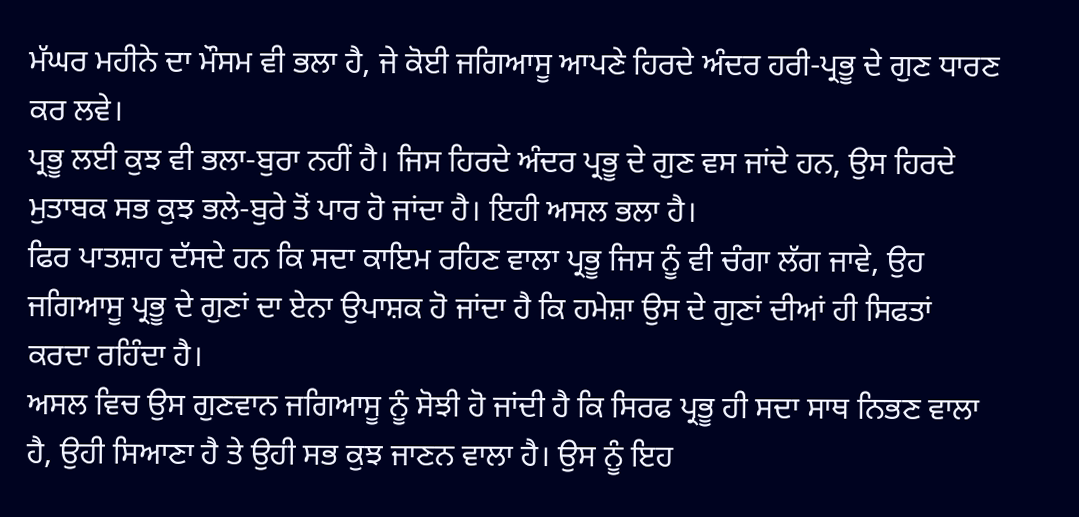ਮੱਘਰ ਮਹੀਨੇ ਦਾ ਮੌਸਮ ਵੀ ਭਲਾ ਹੈ, ਜੇ ਕੋਈ ਜਗਿਆਸੂ ਆਪਣੇ ਹਿਰਦੇ ਅੰਦਰ ਹਰੀ-ਪ੍ਰਭੂ ਦੇ ਗੁਣ ਧਾਰਣ ਕਰ ਲਵੇ।
ਪ੍ਰਭੂ ਲਈ ਕੁਝ ਵੀ ਭਲਾ-ਬੁਰਾ ਨਹੀਂ ਹੈ। ਜਿਸ ਹਿਰਦੇ ਅੰਦਰ ਪ੍ਰਭੂ ਦੇ ਗੁਣ ਵਸ ਜਾਂਦੇ ਹਨ, ਉਸ ਹਿਰਦੇ ਮੁਤਾਬਕ ਸਭ ਕੁਝ ਭਲੇ-ਬੁਰੇ ਤੋਂ ਪਾਰ ਹੋ ਜਾਂਦਾ ਹੈ। ਇਹੀ ਅਸਲ ਭਲਾ ਹੈ।
ਫਿਰ ਪਾਤਸ਼ਾਹ ਦੱਸਦੇ ਹਨ ਕਿ ਸਦਾ ਕਾਇਮ ਰਹਿਣ ਵਾਲਾ ਪ੍ਰਭੂ ਜਿਸ ਨੂੰ ਵੀ ਚੰਗਾ ਲੱਗ ਜਾਵੇ, ਉਹ ਜਗਿਆਸੂ ਪ੍ਰਭੂ ਦੇ ਗੁਣਾਂ ਦਾ ਏਨਾ ਉਪਾਸ਼ਕ ਹੋ ਜਾਂਦਾ ਹੈ ਕਿ ਹਮੇਸ਼ਾ ਉਸ ਦੇ ਗੁਣਾਂ ਦੀਆਂ ਹੀ ਸਿਫਤਾਂ ਕਰਦਾ ਰਹਿੰਦਾ ਹੈ।
ਅਸਲ ਵਿਚ ਉਸ ਗੁਣਵਾਨ ਜਗਿਆਸੂ ਨੂੰ ਸੋਝੀ ਹੋ ਜਾਂਦੀ ਹੈ ਕਿ ਸਿਰਫ ਪ੍ਰਭੂ ਹੀ ਸਦਾ ਸਾਥ ਨਿਭਣ ਵਾਲਾ ਹੈ, ਉਹੀ ਸਿਆਣਾ ਹੈ ਤੇ ਉਹੀ ਸਭ ਕੁਝ ਜਾਣਨ ਵਾਲਾ ਹੈ। ਉਸ ਨੂੰ ਇਹ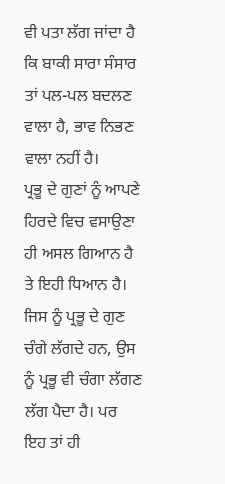ਵੀ ਪਤਾ ਲੱਗ ਜਾਂਦਾ ਹੈ ਕਿ ਬਾਕੀ ਸਾਰਾ ਸੰਸਾਰ ਤਾਂ ਪਲ-ਪਲ ਬਦਲਣ ਵਾਲਾ ਹੈ, ਭਾਵ ਨਿਭਣ ਵਾਲਾ ਨਹੀਂ ਹੈ।
ਪ੍ਰਭੂ ਦੇ ਗੁਣਾਂ ਨੂੰ ਆਪਣੇ ਹਿਰਦੇ ਵਿਚ ਵਸਾਉਣਾ ਹੀ ਅਸਲ ਗਿਆਨ ਹੈ ਤੇ ਇਹੀ ਧਿਆਨ ਹੈ। ਜਿਸ ਨੂੰ ਪ੍ਰਭੂ ਦੇ ਗੁਣ ਚੰਗੇ ਲੱਗਦੇ ਹਨ, ਉਸ ਨੂੰ ਪ੍ਰਭੂ ਵੀ ਚੰਗਾ ਲੱਗਣ ਲੱਗ ਪੈਦਾ ਹੈ। ਪਰ ਇਹ ਤਾਂ ਹੀ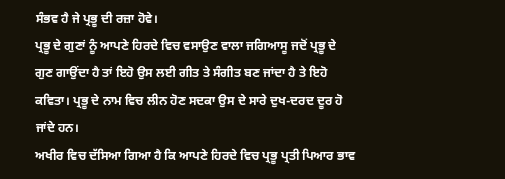ਸੰਭਵ ਹੈ ਜੇ ਪ੍ਰਭੂ ਦੀ ਰਜ਼ਾ ਹੋਵੇ।
ਪ੍ਰਭੂ ਦੇ ਗੁਣਾਂ ਨੂੰ ਆਪਣੇ ਹਿਰਦੇ ਵਿਚ ਵਸਾਉਣ ਵਾਲਾ ਜਗਿਆਸੂ ਜਦੋਂ ਪ੍ਰਭੂ ਦੇ ਗੁਣ ਗਾਉਂਦਾ ਹੈ ਤਾਂ ਇਹੋ ਉਸ ਲਈ ਗੀਤ ਤੇ ਸੰਗੀਤ ਬਣ ਜਾਂਦਾ ਹੈ ਤੇ ਇਹੋ ਕਵਿਤਾ। ਪ੍ਰਭੂ ਦੇ ਨਾਮ ਵਿਚ ਲੀਨ ਹੋਣ ਸਦਕਾ ਉਸ ਦੇ ਸਾਰੇ ਦੁਖ-ਦਰਦ ਦੂਰ ਹੋ ਜਾਂਦੇ ਹਨ।
ਅਖੀਰ ਵਿਚ ਦੱਸਿਆ ਗਿਆ ਹੈ ਕਿ ਆਪਣੇ ਹਿਰਦੇ ਵਿਚ ਪ੍ਰਭੂ ਪ੍ਰਤੀ ਪਿਆਰ ਭਾਵ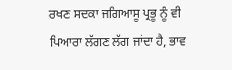ਰਖਣ ਸਦਕਾ ਜਗਿਆਸੂ ਪ੍ਰਭੂ ਨੂੰ ਵੀ ਪਿਆਰਾ ਲੱਗਣ ਲੱਗ ਜਾਂਦਾ ਹੈ, ਭਾਵ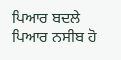ਪਿਆਰ ਬਦਲੇ ਪਿਆਰ ਨਸੀਬ ਹੋ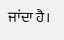ਜਾਂਦਾ ਹੈ।